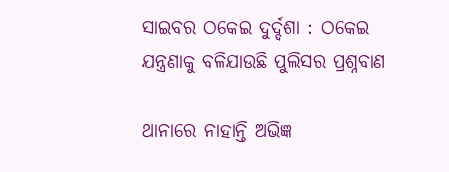ସାଇବର ଠକେଇ ଦୁର୍ଦ୍ଦଶା : ଠକେଇ ଯନ୍ତ୍ରଣାକୁ ବଳିଯାଉଛି ପୁଲିସର ପ୍ରଶ୍ନବାଣ

ଥାନାରେ ନାହାନ୍ତି ଅଭିଜ୍ଞ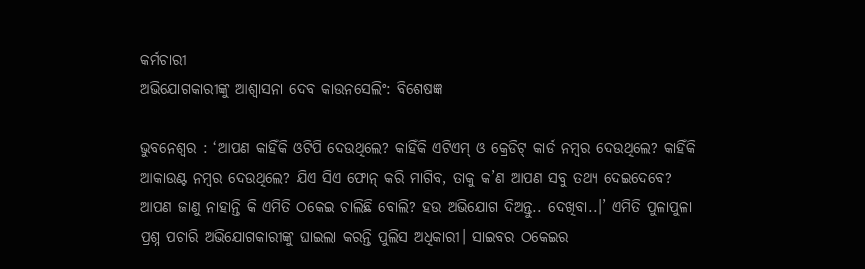କର୍ମଚାରୀ
ଅଭିଯୋଗକାରୀଙ୍କୁ ଆଶ୍ବାସନା ଦେବ କାଉନସେଲିଂ: ବିଶେଷଜ୍ଞ

ଭୁବନେଶ୍ବର : ‘ଆପଣ କାହିଁକି ଓଟିପି ଦେଉଥିଲେ? କାହିଁକି ଏଟିଏମ୍ ଓ କ୍ରେଡିଟ୍ କାର୍ଡ ନମ୍ବର ଦେଉଥିଲେ? କାହିଁକି ଆକାଉଣ୍ଟ ନମ୍ବର ଦେଉଥିଲେ? ଯିଏ ସିଏ ଫୋନ୍ କରି ମାଗିବ, ତାକୁ କ’ଣ ଆପଣ ସବୁ ତଥ୍ୟ ଦେଇଦେବେ? ଆପଣ ଜାଣୁ ନାହାନ୍ତି କି ଏମିତି ଠକେଇ ଚାଲିଛି ବୋଲି? ହଉ ଅଭିଯୋଗ ଦିଅନ୍ତୁ.. ଦେଖିବା..।’ ଏମିତି ପୁଳାପୁଳା ପ୍ରଶ୍ନ ପଚାରି ଅଭିଯୋଗକାରୀଙ୍କୁ ଘାଇଲା କରନ୍ତି ପୁଲିସ ଅଧିକାରୀ। ସାଇବର ଠକେଇର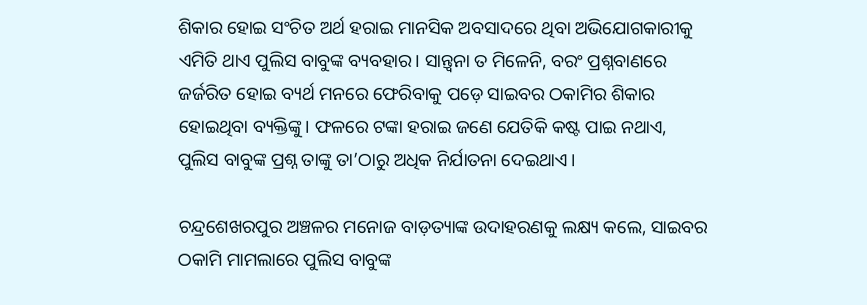ଶିକାର ହୋଇ ସଂଚିତ ଅର୍ଥ ହରାଇ ମାନସିକ ଅବସାଦରେ ଥିବା ଅଭିଯୋଗକାରୀକୁ ଏମିତି ଥାଏ ପୁଲିସ ବାବୁଙ୍କ ବ୍ୟବହାର। ସାନ୍ତ୍ବନା ତ ମିଳେନି, ବରଂ ପ୍ରଶ୍ନବାଣରେ ଜର୍ଜରିତ ହୋଇ ବ୍ୟର୍ଥ ମନରେ ଫେରିବାକୁ ପଡ଼େ ସାଇବର ଠକାମିର ଶିକାର ହୋଇଥିବା ବ୍ୟକ୍ତିଙ୍କୁ। ଫଳରେ ଟଙ୍କା ହରାଇ ଜଣେ ଯେତିକି କଷ୍ଟ ପାଇ ନଥାଏ, ପୁଲିସ ବାବୁଙ୍କ ପ୍ରଶ୍ନ ତାଙ୍କୁ ‌ତା’ଠାରୁ ଅଧିକ ନିର୍ଯାତନା ଦେଇଥାଏ।

ଚନ୍ଦ୍ରଶେଖରପୁର ଅଞ୍ଚଳର ମନୋଜ ବାଡ଼ତ୍ୟାଙ୍କ ଉଦାହରଣକୁ ଲକ୍ଷ୍ୟ କଲେ, ସାଇବର ଠକାମି ମାମଲାରେ ପୁଲିସ ବାବୁଙ୍କ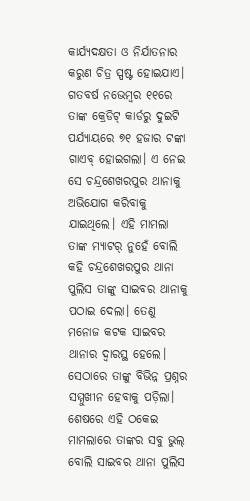କାର୍ଯ୍ୟଦକ୍ଷତା ଓ ନିର୍ଯାତନାର କରୁଣ ଚିତ୍ର ସ୍ପଷ୍ଟ ହୋଇଯାଏ। ଗତବର୍ଷ ନଭେମ୍ବର ୧୧ରେ ତାଙ୍କ କ୍ରେଡିଟ୍ କାର୍ଡରୁ ଦୁଇଟି ପର୍ଯ୍ୟାୟରେ ୭୧ ହଜାର ଟଙ୍କା ଗା‌ଏବ୍ ହୋଇଗଲା। ଏ ନେଇ ସେ ଚନ୍ଦ୍ରଶେଖରପୁର ଥାନାକୁ ଅଭିଯୋଗ କରିବାକୁ ଯାଇଥିଲେ। ଏହି ମାମଲା ତାଙ୍କ ମ୍ୟାଟର୍‌ ନୁହେଁ ବୋଲି କହି ଚନ୍ଦ୍ରଶେଖରପୁର ଥାନା ପୁଲିସ ତାଙ୍କୁ ସାଇବର ଥାନାକୁ ପଠାଇ ଦେଲା। ତେଣୁ ମନୋଜ କଟକ ସାଇବର ଥାନାର ଦ୍ବାରସ୍ଥ ହେଲେ। ସେଠାରେ ତାଙ୍କୁ ବିଭିନ୍ନ ପ୍ରଶ୍ନର ସମ୍ମୁଖୀନ ହେବାକୁ ପଡ଼ିଲା। ଶେଷରେ ଏହି ଠକେଇ ମାମଲାରେ ତାଙ୍କର ସବୁ ଭୁଲ୍‌ ବୋଲି ସାଇବର ଥାନା ପୁଲିସ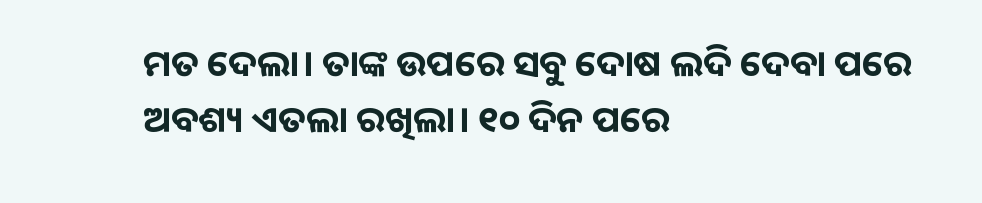ମତ ଦେଲା। ତାଙ୍କ ଉପରେ ସବୁ ଦୋଷ ଲଦି ଦେବା ପରେ ଅବଶ୍ୟ ଏତଲା ରଖିଲା। ୧୦ ଦିନ ପରେ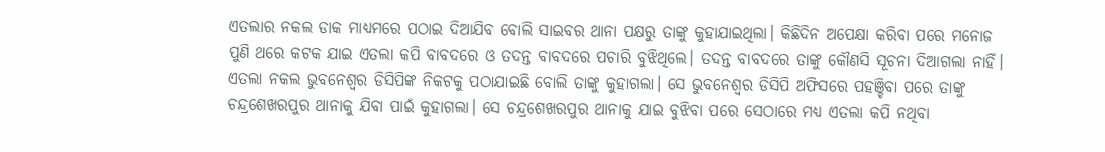ଏତଲାର ନକଲ ଡାକ ମାଧ୍ୟମରେ ପଠାଇ ଦିଆଯିବ ବୋଲି ସାଇବର ଥାନା ପକ୍ଷରୁ ତାଙ୍କୁ କୁହାଯାଇଥିଲା। କିଛିଦିନ ଅପେକ୍ଷା କରିବା ପରେ ମନୋଜ ପୁଣି ଥରେ କଟକ ଯାଇ ଏତଲା କପି ବାବଦରେ ଓ ତଦନ୍ତ ବାବଦରେ ପଚାରି ବୁଝିଥିଲେ। ତଦନ୍ତ ବାବଦରେ ତାଙ୍କୁ କୌଣସି ସୂଚନା ଦିଆଗଲା ନାହିଁ। ଏତଲା ନକଲ ଭୁବନେଶ୍ବର ଡିସିପିଙ୍କ ନିକଟକୁ ପଠାଯାଇଛି ବୋଲି ତାଙ୍କୁ କୁହାଗଲା। ସେ ଭୁବନେଶ୍ବର ଡିସିପି ଅଫିସରେ ପହଞ୍ଚିବା ପରେ ତାଙ୍କୁ ଚନ୍ଦ୍ରଶେଖରପୁର ଥାନାକୁ ଯିବା ପାଇଁ କୁହାଗଲା। ସେ ଚନ୍ଦ୍ରଶେଖରପୁର ଥାନାକୁ ଯାଇ ବୁଝିବା ପରେ ସେଠାରେ ମଧ୍ୟ ଏତଲା କପି ନଥିବା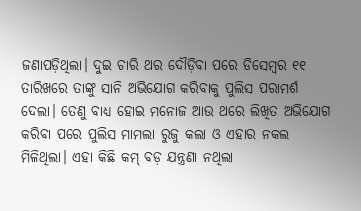ଜଣାପଡ଼ିଥିଲା। ଦୁଇ ଚାରି ଥର ଦୌଡ଼ିବା ପରେ ଡିସେମ୍ବର ୧୧ ତାରିଖରେ ତାଙ୍କୁ ସାନି ଅଭିଯୋଗ କରିବାକୁ ପୁଲିସ ପରାମର୍ଶ ଦେଲା। ତେଣୁ ବାଧ୍ୟ ହୋଇ ମନୋଜ ଆଉ ଥରେ ଲିଖିତ ଅଭିଯୋଗ କରିବା ପରେ ପୁଲିସ ମାମଲା ରୁଜୁ କଲା ଓ ଏହାର ନକଲ ମିଳିଥିଲା। ଏହା କିଛି କମ୍‌ ବଡ଼ ଯନ୍ତ୍ରଣା ନଥିଲା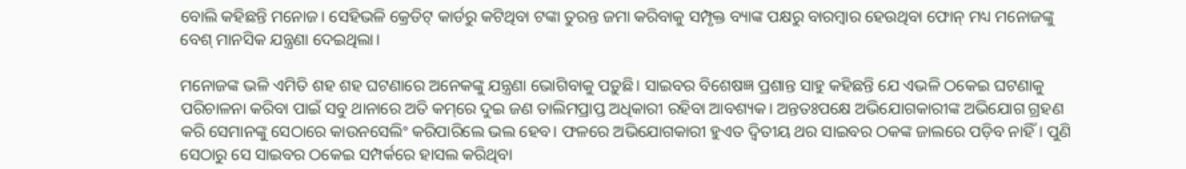ବୋଲି କହିଛନ୍ତି ମନୋଜ। ସେହିଭଳି କ୍ରେଡିଟ୍‌ କାର୍ଡରୁ କଟିଥିବା ଟଙ୍କା ତୁରନ୍ତ ଜମା କରିବାକୁ ସମ୍ପୃକ୍ତ ବ୍ୟାଙ୍କ ପକ୍ଷରୁ ବାରମ୍ବାର ହେଉଥିବା ଫୋନ୍ ମଧ୍ୟ ମନୋଜଙ୍କୁ ବେଶ୍ ମାନସିକ ଯନ୍ତ୍ରଣା ଦେଇଥିଲା।

ମନୋଜଙ୍କ ଭଳି ଏମିତି ଶହ ଶହ ଘଟଣାରେ ଅନେକଙ୍କୁ ଯନ୍ତ୍ରଣା ଭୋଗିବାକୁ ପଡ଼ୁଛି। ସାଇବର ବିଶେଷଜ୍ଞ ପ୍ରଶାନ୍ତ ସାହୁ କହିଛନ୍ତି ଯେ ଏଭଳି ଠକେଇ ଘଟଣାକୁ ପରିଚାଳନା କରିବା ପାଇଁ ସବୁ ଥାନାରେ ଅତି କମ୍‌ରେ ଦୁଇ ଜଣ ତାଲିମପ୍ରାପ୍ତ ଅଧିକାରୀ ରହିବା ଆବଶ୍ୟକ। ଅନ୍ତତଃପକ୍ଷେ ଅଭିଯୋଗକାରୀଙ୍କ ଅଭିଯୋଗ ଗ୍ରହଣ କରି ସେମାନଙ୍କୁ ସେଠାରେ କାଉନସେଲିଂ କରିପାରିଲେ ଭଲ ହେବ। ଫଳରେ ଅଭିଯୋଗକାରୀ ହୁଏତ ଦ୍ବିତୀୟ ଥର ସାଇବର ଠକଙ୍କ ଜାଲରେ ପଡ଼ିବ ନାହିଁ। ପୁଣି ସେଠାରୁ ସେ ସାଇବର ଠକେଇ ସମ୍ପର୍କରେ ହାସଲ କରିଥିବା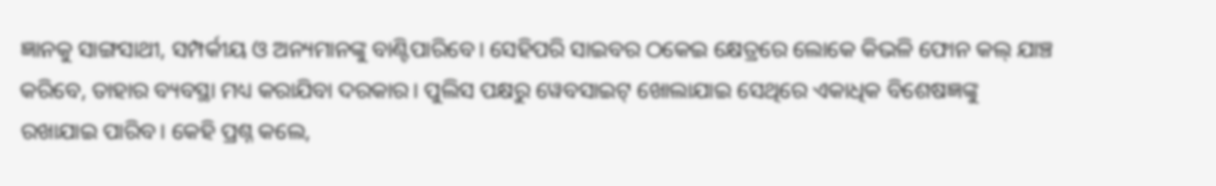ଜ୍ଞାନକୁ ସାଙ୍ଗସାଥୀ, ସମ୍ପର୍କୀୟ ଓ ଅନ୍ୟମାନଙ୍କୁ ବାଣ୍ଟିପାରିବେ। ସେହିପରି ସାଇବର ଠକେଇ କ୍ଷେତ୍ରରେ ଲୋକେ କିଭଳି ଫୋନ କଲ୍ ଯାଞ୍ଚ କରିବେ, ତାହାର ବ୍ୟବସ୍ଥା ମଧ୍ୟ କରାଯିବା ଦରକାର। ପୁଲିସ ପକ୍ଷରୁ ୱେବସାଇଟ୍ ଖୋଲାଯାଇ ସେଥିରେ ଏକାଧିକ ବିଶେଷଜ୍ଞଙ୍କୁ ରଖାଯାଇ ପାରିବ। କେହି ପ୍ରଶ୍ନ କଲେ,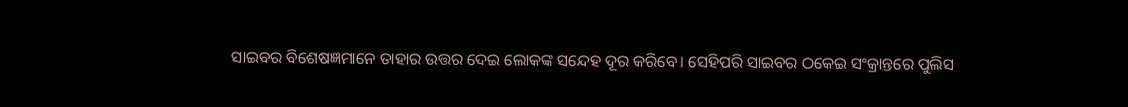ସାଇବର ବିଶେଷଜ୍ଞମାନେ ତାହାର ଉତ୍ତର ଦେଇ ଲୋକଙ୍କ ସନ୍ଦେହ ଦୂର କରିବେ। ସେହିପରି ସାଇବର ଠକେଇ ସଂକ୍ରାନ୍ତରେ ପୁଲିସ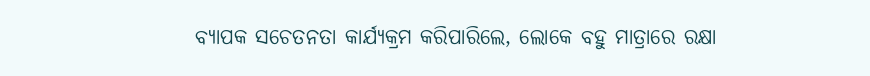ବ୍ୟାପକ ସଚେତନତା କାର୍ଯ୍ୟକ୍ରମ କରିପାରିଲେ, ଲୋକେ ବହୁ ମାତ୍ରାରେ ରକ୍ଷା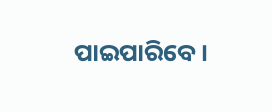ପାଇପାରିବେ।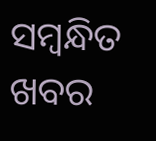ସମ୍ବନ୍ଧିତ ଖବର